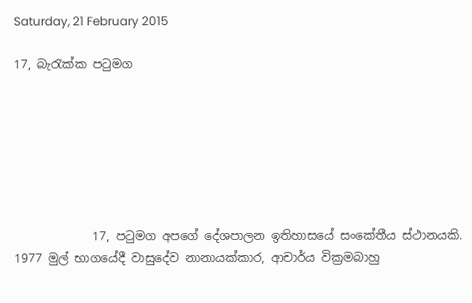Saturday, 21 February 2015

17, බැරැක්ක පටුමග







             17, පටුමග අපගේ දේශපාලන ඉතිහාසයේ සංකේතීය ස්ථානයකි. 1977 මුල් භාගයේදී වාසුදේව නානායක්කාර, ආචාර්ය වික්‍රමබාහු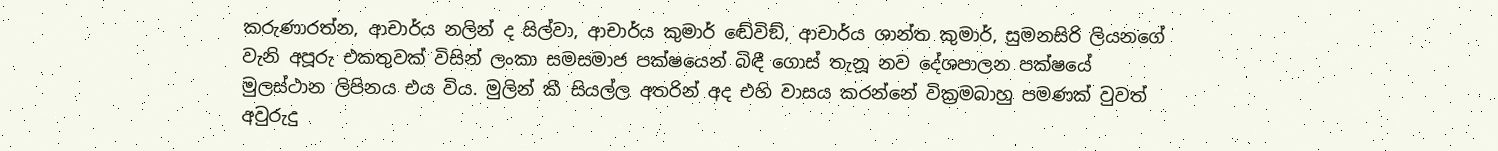කරුණාරත්න, ආචාර්ය නලින් ද සිල්වා, ආචාර්ය කුමාර් ඬේවිඞ්, ආචාර්ය ශාන්ත කුමාර්, සුමනසිරි ලියනගේ වැනි අපූරු එකතුවක් විසින් ලංකා සමසමාජ පක්ෂයෙන් බිඳී ගොස් තැනූ නව දේශපාලන පක්ෂයේ මුලස්ථාන ලිපිනය එය විය. මුලින් කී සියල්ල අතරින් අද එහි වාසය කරන්නේ වික්‍රමබාහු පමණක් වුවත් අවුරුදු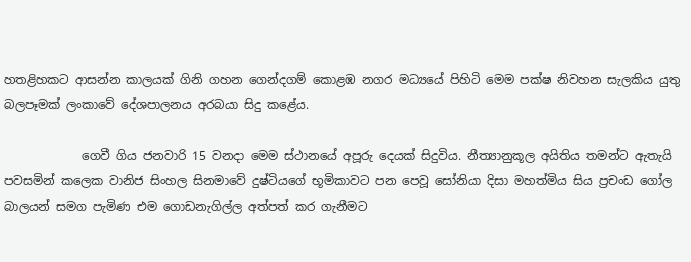හතළිහකට ආසන්න කාලයක් ගිනි ගහන ගෙන්දගම් කොළඹ නගර මධ්‍යයේ පිහිටි මෙම පක්ෂ නිවහන සැලකිය යුතු බලපෑමක් ලංකාවේ දේශපාලනය අරබයා සිදු කළේය.

             ගෙවී ගිය ජනවාරි 15 වනදා මෙම ස්ථානයේ අපූරු දෙයක් සිදුවිය. නීත්‍යානුකූල අයිතිය තමන්ට ඇතැයි පවසමින් කලෙක වානිජ සිංහල සිනමාවේ දුෂ්ටියගේ භූමිකාවට පන පෙවූ සෝනියා දිසා මහත්මිය සිය ප්‍රචංඩ ගෝල බාලයන් සමග පැමිණ එම ගොඩනැගිල්ල අත්පත් කර ගැනීමට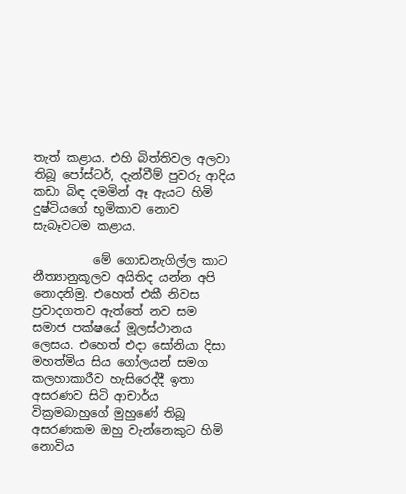තැත් කළාය. එහි බිත්තිවල අලවා තිබූ පෝස්ටර්, දැන්වීම් පුවරු ආදිය කඩා බිඳ දමමින් ඈ ඇයට හිමි දුෂ්ටියගේ භූමිකාව නොව සැබෑවටම කළාය.

          මේ ගොඩනැගිල්ල කාට නීත්‍යානුකූලව අයිතිද යන්න අපි නොදනිමු. එහෙත් එකී නිවස ප්‍රවාදගතව ඇත්තේ නව සම සමාජ පක්ෂයේ මූලස්ථානය ලෙසය. එහෙත් එදා සෝනියා දිසා මහත්මිය සිය ගෝලයන් සමග කලහාකාරීව හැසිරෙද්දී ඉතා අසරණව සිටි ආචාර්ය වික්‍රමබාහුගේ මුහුණේ තිබූ අසරණකම ඔහු වැන්නෙකුට හිමි නොවිය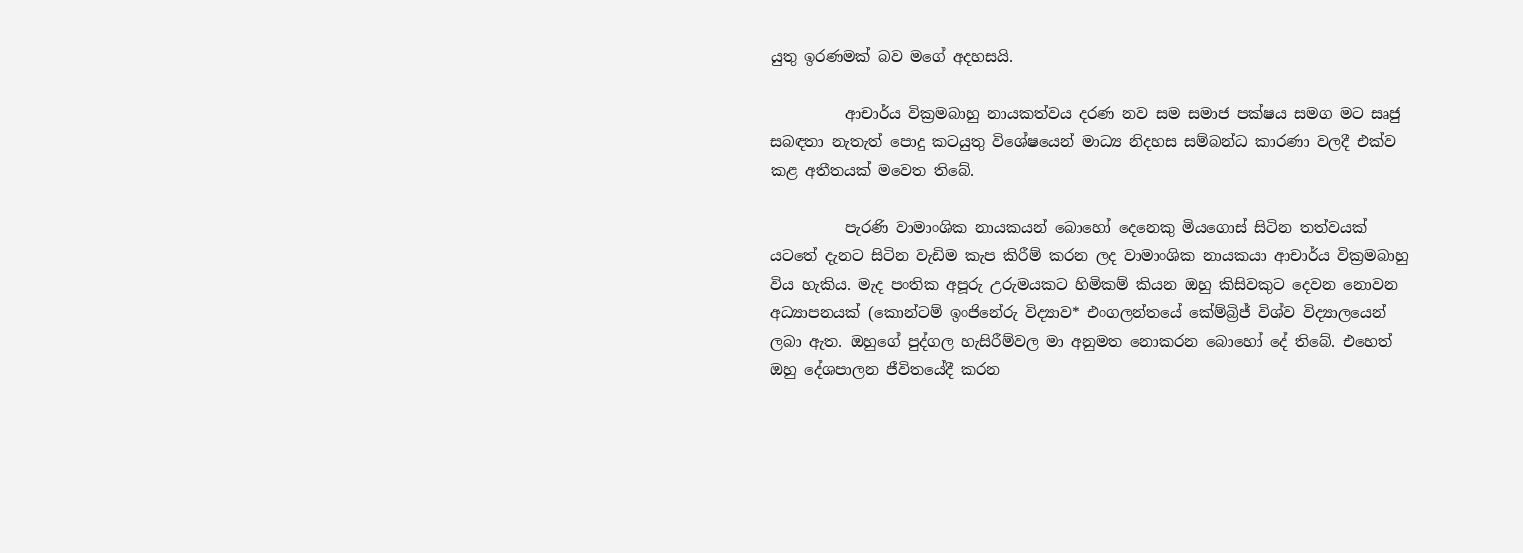යුතු ඉරණමක් බව මගේ අදහසයි.

          ආචාර්ය වික්‍රමබාහු නායකත්වය දරණ නව සම සමාජ පක්ෂය සමග මට සෘජු සබඳතා නැතැත් පොදු කටයුතු විශේෂයෙන් මාධ්‍ය නිදහස සම්බන්ධ කාරණා වලදී එක්ව කළ අතීතයක් මවෙත තිබේ.

          පැරණි වාමාංශික නායකයන් බොහෝ දෙනෙකු මියගොස් සිටින තත්වයක් යටතේ දැනට සිටින වැඩිම කැප කිරීම් කරන ලද වාමාංශික නායකයා ආචාර්ය වික්‍රමබාහු විය හැකිය. මැද පංතික අපූරු උරුමයකට හිමිකම් කියන ඔහු කිසිවකුට දෙවන නොවන අධ්‍යාපනයක් (කොන්ටම් ඉංජිනේරු විද්‍යාව* එංගලන්තයේ කේම්බ්‍රිජ් විශ්ව විද්‍යාලයෙන් ලබා ඇත. ඔහුගේ පුද්ගල හැසිරීම්වල මා අනුමත නොකරන බොහෝ දේ තිබේ. එහෙත් ඔහු දේශපාලන ජීවිතයේදී කරන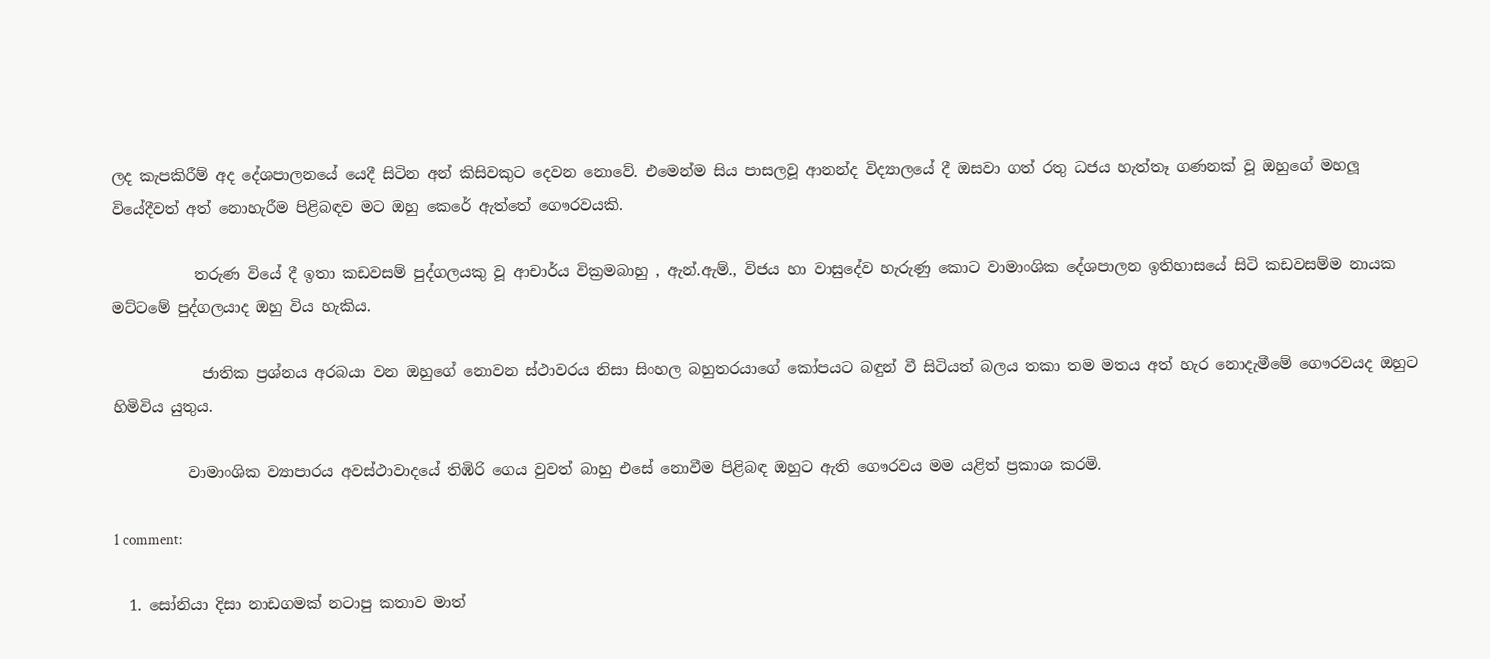ලද කැපකිරීම් අද දේශපාලනයේ යෙදී සිටින අන් කිසිවකුට දෙවන නොවේ. එමෙන්ම සිය පාසලවූ ආනන්ද විද්‍යාලයේ දී ඔසවා ගත් රතු ධජය හැත්තෑ ගණනක් වූ ඔහුගේ මහලූ වියේදීවත් අත් නොහැරීම පිළිබඳව මට ඔහු කෙරේ ඇත්තේ ගෞරවයකි.

           තරුණ වියේ දී ඉතා කඩවසම් පුද්ගලයකු වූ ආචාර්ය වික්‍රමබාහු , ඇන්.ඇම්., විජය හා වාසුදේව හැරුණු කොට වාමාංශික දේශපාලන ඉතිහාසයේ සිටි කඩවසම්ම නායක මට්ටමේ පුද්ගලයාද ඔහු විය හැකිය.

            ජාතික ප්‍රශ්නය අරබයා වන ඔහුගේ නොවන ස්ථාවරය නිසා සිංහල බහුතරයාගේ කෝපයට බඳුන් වී සිටියත් බලය තකා තම මතය අත් හැර නොදැමීමේ ගෞරවයද ඔහුට හිමිවිය යුතුය.

          වාමාංශික ව්‍යාපාරය අවස්ථාවාදයේ තිඹිරි ගෙය වුවත් බාහු එසේ නොවීම පිළිබඳ ඔහුට ඇති ගෞරවය මම යළිත් ප්‍රකාශ කරමි.

1 comment:

  1. සෝනියා දිසා නාඩගමක් නටාපු කතාව මාත්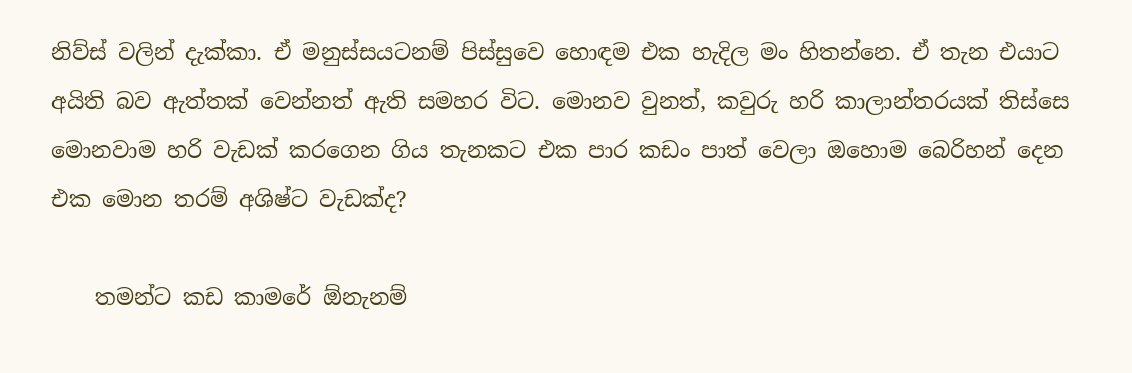නිව්ස් වලින් දැක්කා. ඒ මනුස්සයටනම් පිස්සුවෙ හොඳම එක හැදිල මං හිතන්නෙ. ඒ තැන එයාට අයිති බව ඇත්තක් වෙන්නත් ඇති සමහර විට. මොනව වුනත්, කවුරු හරි කාලාන්තරයක් තිස්සෙ මොනවාම හරි වැඩක් කරගෙන ගිය තැනකට එක පාර කඩං පාත් වෙලා ඔහොම බෙරිහන් දෙන එක මොන තරම් අශිෂ්ට වැඩක්ද?

    තමන්ට කඩ කාමරේ ඕනැනම්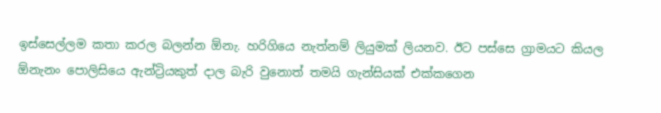ඉස්සෙල්ලම කතා කරල බලන්න ඕනැ. හරිගියෙ නැත්නම් ලියුමක් ලියනව. ඊට පස්සෙ ග්‍රාමයට කියල ඕනැනං පොලිසියෙ ඇන්ට්‍රියකුත් දාල බැරි වුනොත් තමයි ගැන්සියක් එක්කගෙන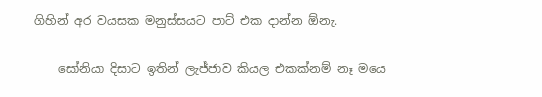ගිහින් අර වයසක මනුස්සයට පාට් එක දාන්න ඕනැ.

    සෝනියා දිසාට ඉතින් ලැජ්ජාව කියල එකක්නම් නෑ මයෙ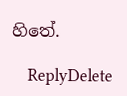හිතේ.

    ReplyDelete